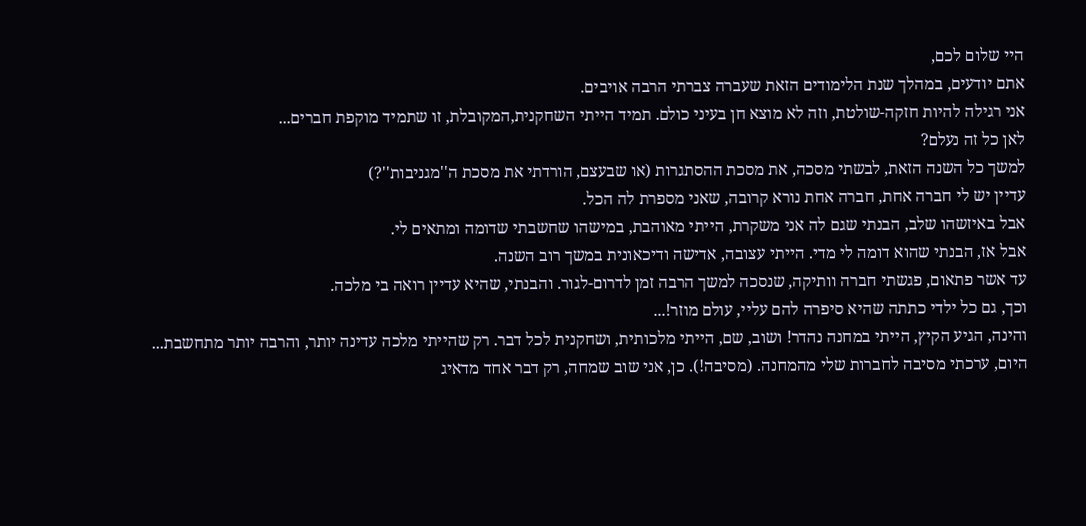היי שלום לכם,
אתם יודעים, במהלך שנת הלימודים הזאת שעברה צברתי הרבה אויבים.
אני רגילה להיות חזקה-שולטת, וזה לא מוצא חן בעיני כולם. תמיד הייתי השחקנית,המקובלת, זו שתמיד מוקפת חברים...
לאן כל זה נעלם?
למשך כל השנה הזאת, לבשתי מסכה, את מסכת ההסתגרות (או שבעצם, הורדתי את מסכת ה''מגניבות''?)
עדיין יש לי חברה אחת, חברה אחת נורא קרובה, שאני מספרת לה הכל.
אבל באיזשהו שלב, הבנתי שגם לה אני משקרת, הייתי מאוהבת, במישהו שחשבתי שדומה ומתאים לי.
אבל אז, הבנתי שהוא דומה לי מדי. הייתי עצובה, אדישה ודיכאונית במשך רוב השנה.
עד אשר פתאום, פגשתי חברה וותיקה, שנסכה למשך הרבה זמן לדרום-לגור. והבנתי, שהיא עדיין רואה בי מלכה.
וכך, גם כל ילדי כתתה שהיא סיפרה להם עליי, עולם מוזר!...
והינה, הגיע הקיץ, הייתי במחנה נהדר! ושוב, שם, הייתי מלכותית, ושחקנית לכל דבר. רק שהייתי מלכה עדינה יותר, והרבה יותר מתחשבת...
היום, ערכתי מסיבה לחברות שלי מהמחנה. (מסיבה!). כן, אני שוב שמחה, רק דבר אחד מדאיג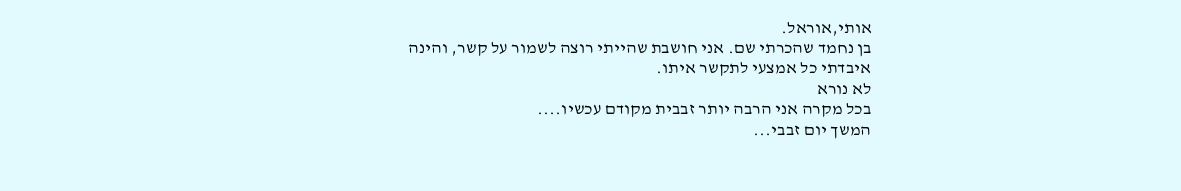אותי,אוראל.
בן נחמד שהכרתי שם. אני חושבת שהייתי רוצה לשמור על קשר, והינה איבדתי כל אמצעי לתקשר איתו.
לא נורא
בכל מקרה אני הרבה יותר זבבית מקודם עכשיו....
המשך יום זבבי...